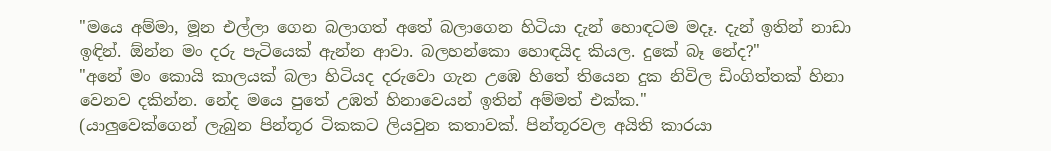"මයෙ අම්මා, මූන එල්ලා ගෙන බලාගත් අතේ බලාගෙන හිටියා දැන් හොඳටම මදෑ. දැන් ඉතින් නාඩා ඉඳින්. ඕන්න මං දරු පැටියෙක් ඇන්න ආවා. බලහන්කො හොඳයිද කියල. දුකේ බෑ නේද?"
"අනේ මං කොයි කාලයක් බලා හිටියද දරුවො ගැන උඹෙ හිතේ තියෙන දුක නිවිල ඩිංගිත්තක් හිනා වෙනව දකින්න. නේද මයෙ පුතේ උඹත් හිනාවෙයන් ඉතින් අම්මත් එක්ක."
(යාලුවෙක්ගෙන් ලැබුන පින්තූර ටිකකට ලියවුන කතාවක්. පින්තූරවල අයිති කාරයා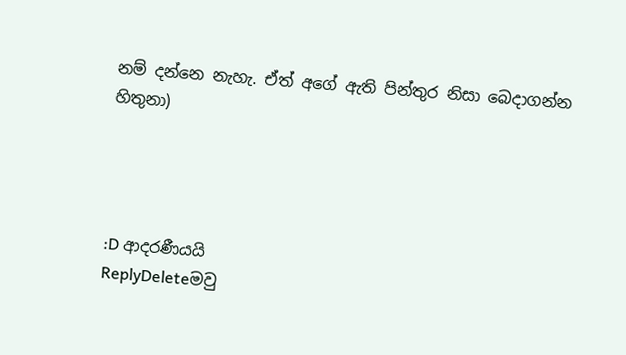නම් දන්නෙ නැහැ. ඒත් අගේ ඇති පින්තුර නිසා බෙදාගන්න හිතුනා)




:D ආදරණීයයි
ReplyDeleteමවු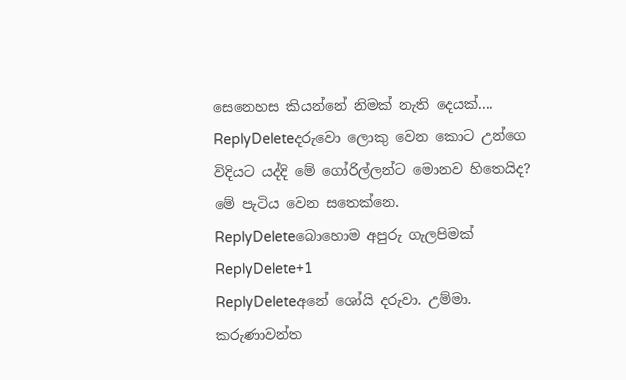සෙනෙහස කියන්නේ නිමක් නැති දෙයක්....
ReplyDeleteදරුවො ලොකු වෙන කොට උන්ගෙ විදියට යද්දි මේ ගෝරිල්ලන්ට මොනව හිතෙයිද? මේ පැටිය වෙන සතෙක්නෙ.
ReplyDeleteබොහොම අපුරු ගැලපිමක්
ReplyDelete+1
ReplyDeleteඅනේ ශෝයි දරුවා. උම්මා. කරුණාවන්ත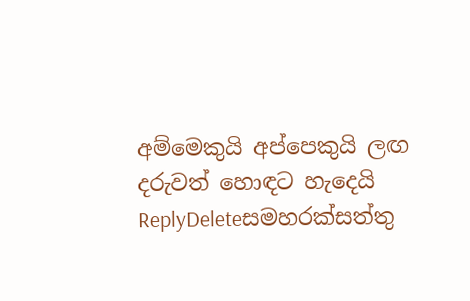අම්මෙකුයි අප්පෙකුයි ලඟ දරුවත් හොඳට හැදෙයි
ReplyDeleteසමහරක්සත්තු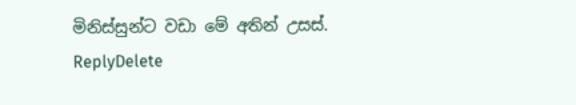මිනිස්සුන්ට වඩා මේ අතින් උසස්.
ReplyDelete